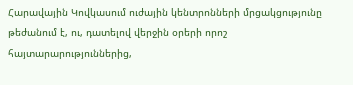Հարավային Կովկասում ուժային կենտրոնների մրցակցությունը թեժանում է, ու, դատելով վերջին օրերի որոշ հայտարարություններից,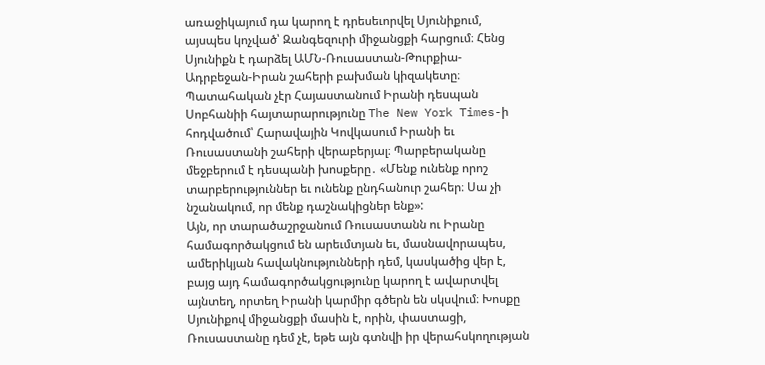առաջիկայում դա կարող է դրեսեւորվել Սյունիքում, այսպես կոչված՝ Զանգեզուրի միջանցքի հարցում։ Հենց Սյունիքն է դարձել ԱՄՆ-Ռուսաստան-Թուրքիա-Ադրբեջան-Իրան շահերի բախման կիզակետը։
Պատահական չէր Հայաստանում Իրանի դեսպան Սոբհանիի հայտարարությունը The New York Times-ի հոդվածում՝ Հարավային Կովկասում Իրանի եւ Ռուսաստանի շահերի վերաբերյալ։ Պարբերականը մեջբերում է դեսպանի խոսքերը․ «Մենք ունենք որոշ տարբերություններ եւ ունենք ընդհանուր շահեր։ Սա չի նշանակում, որ մենք դաշնակիցներ ենք»:
Այն, որ տարածաշրջանում Ռուսաստանն ու Իրանը համագործակցում են արեւմտյան եւ, մասնավորապես, ամերիկյան հավակնությունների դեմ, կասկածից վեր է, բայց այդ համագործակցությունը կարող է ավարտվել այնտեղ, որտեղ Իրանի կարմիր գծերն են սկսվում։ Խոսքը Սյունիքով միջանցքի մասին է, որին, փաստացի, Ռուսաստանը դեմ չէ, եթե այն գտնվի իր վերահսկողության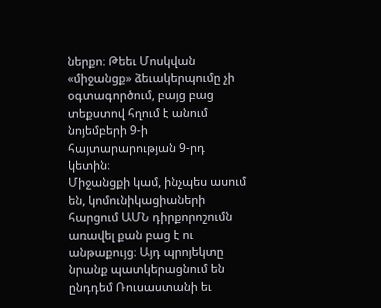ներքո։ Թեեւ Մոսկվան «միջանցք» ձեւակերպումը չի օգտագործում, բայց բաց տեքստով հղում է անում նոյեմբերի 9-ի հայտարարության 9-րդ կետին։
Միջանցքի կամ, ինչպես ասում են, կոմունիկացիաների հարցում ԱՄՆ դիրքորոշումն առավել քան բաց է ու անթաքույց։ Այդ պրոյեկտը նրանք պատկերացնում են ընդդեմ Ռուսաստանի եւ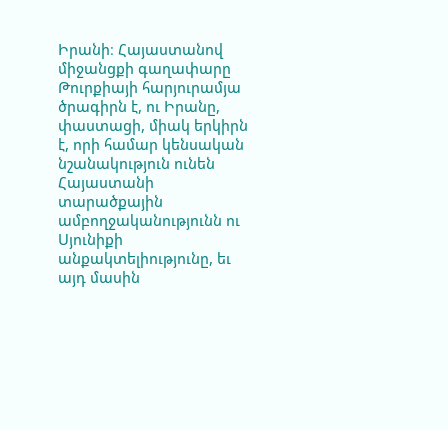Իրանի։ Հայաստանով միջանցքի գաղափարը Թուրքիայի հարյուրամյա ծրագիրն է, ու Իրանը, փաստացի, միակ երկիրն է, որի համար կենսական նշանակություն ունեն Հայաստանի տարածքային ամբողջականությունն ու Սյունիքի անքակտելիությունը, եւ այդ մասին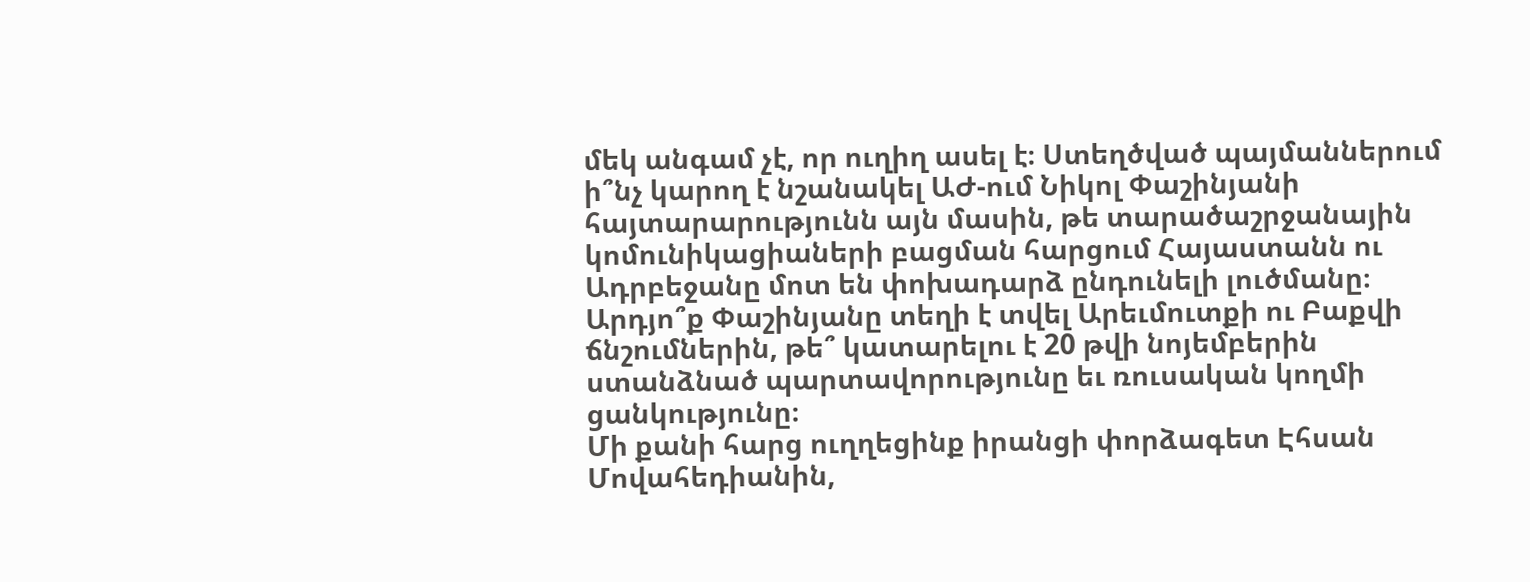մեկ անգամ չէ, որ ուղիղ ասել է։ Ստեղծված պայմաններում ի՞նչ կարող է նշանակել ԱԺ-ում Նիկոլ Փաշինյանի հայտարարությունն այն մասին, թե տարածաշրջանային կոմունիկացիաների բացման հարցում Հայաստանն ու Ադրբեջանը մոտ են փոխադարձ ընդունելի լուծմանը։ Արդյո՞ք Փաշինյանը տեղի է տվել Արեւմուտքի ու Բաքվի ճնշումներին, թե՞ կատարելու է 20 թվի նոյեմբերին ստանձնած պարտավորությունը եւ ռուսական կողմի ցանկությունը։
Մի քանի հարց ուղղեցինք իրանցի փորձագետ Էհսան Մովահեդիանին,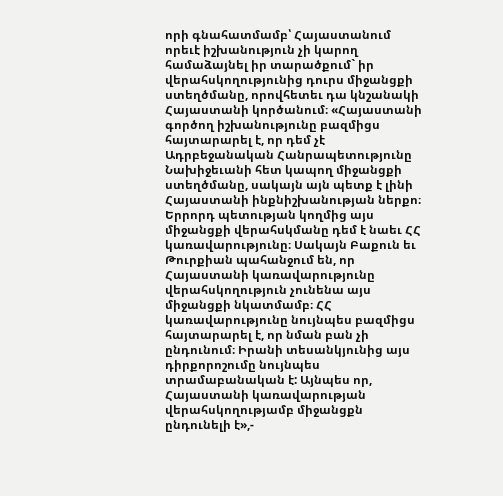որի գնահատմամբ՝ Հայաստանում որեւէ իշխանություն չի կարող համաձայնել իր տարածքում` իր վերահսկողությունից դուրս միջանցքի ստեղծմանը, որովհետեւ դա կնշանակի Հայաստանի կործանում։ «Հայաստանի գործող իշխանությունը բազմիցս հայտարարել է, որ դեմ չէ Ադրբեջանական Հանրապետությունը Նախիջեւանի հետ կապող միջանցքի ստեղծմանը, սակայն այն պետք է լինի Հայաստանի ինքնիշխանության ներքո։ Երրորդ պետության կողմից այս միջանցքի վերահսկմանը դեմ է նաեւ ՀՀ կառավարությունը։ Սակայն Բաքուն եւ Թուրքիան պահանջում են, որ Հայաստանի կառավարությունը վերահսկողություն չունենա այս միջանցքի նկատմամբ։ ՀՀ կառավարությունը նույնպես բազմիցս հայտարարել է, որ նման բան չի ընդունում։ Իրանի տեսանկյունից այս դիրքորոշումը նույնպես տրամաբանական է: Այնպես որ, Հայաստանի կառավարության վերահսկողությամբ միջանցքն ընդունելի է»,-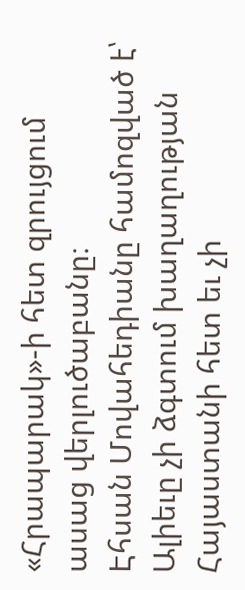«Հրապարակ»-ի հետ զրույցում ասաց վերլուծաբանը։
Էհսան Մովահեդիանը համոզված է՝ Ալիեւը չի ձգտում խաղաղության Հայաստանի հետ եւ չի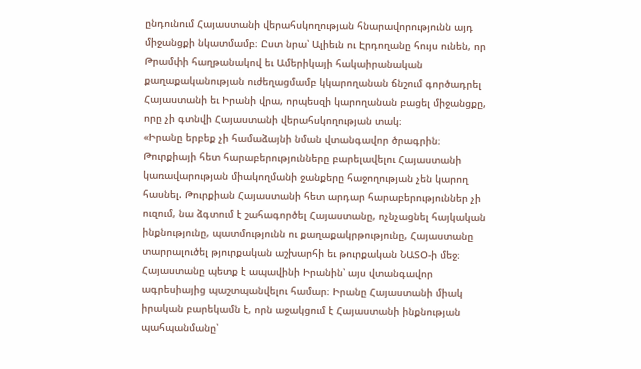ընդունում Հայաստանի վերահսկողության հնարավորությունն այդ միջանցքի նկատմամբ։ Ըստ նրա՝ Ալիեւն ու Էրդողանը հույս ունեն, որ Թրամփի հաղթանակով եւ Ամերիկայի հակաիրանական քաղաքականության ուժեղացմամբ կկարողանան ճնշում գործադրել Հայաստանի եւ Իրանի վրա, որպեսզի կարողանան բացել միջանցքը, որը չի գտնվի Հայաստանի վերահսկողության տակ։
«Իրանը երբեք չի համաձայնի նման վտանգավոր ծրագրին։ Թուրքիայի հետ հարաբերությունները բարելավելու Հայաստանի կառավարության միակողմանի ջանքերը հաջողության չեն կարող հասնել. Թուրքիան Հայաստանի հետ արդար հարաբերություններ չի ուզում, նա ձգտում է շահագործել Հայաստանը, ոչնչացնել հայկական ինքնությունը, պատմությունն ու քաղաքակրթությունը, Հայաստանը տարրալուծել թյուրքական աշխարհի եւ թուրքական ՆԱՏՕ-ի մեջ։ Հայաստանը պետք է ապավինի Իրանին՝ այս վտանգավոր ագրեսիայից պաշտպանվելու համար։ Իրանը Հայաստանի միակ իրական բարեկամն է, որն աջակցում է Հայաստանի ինքնության պահպանմանը՝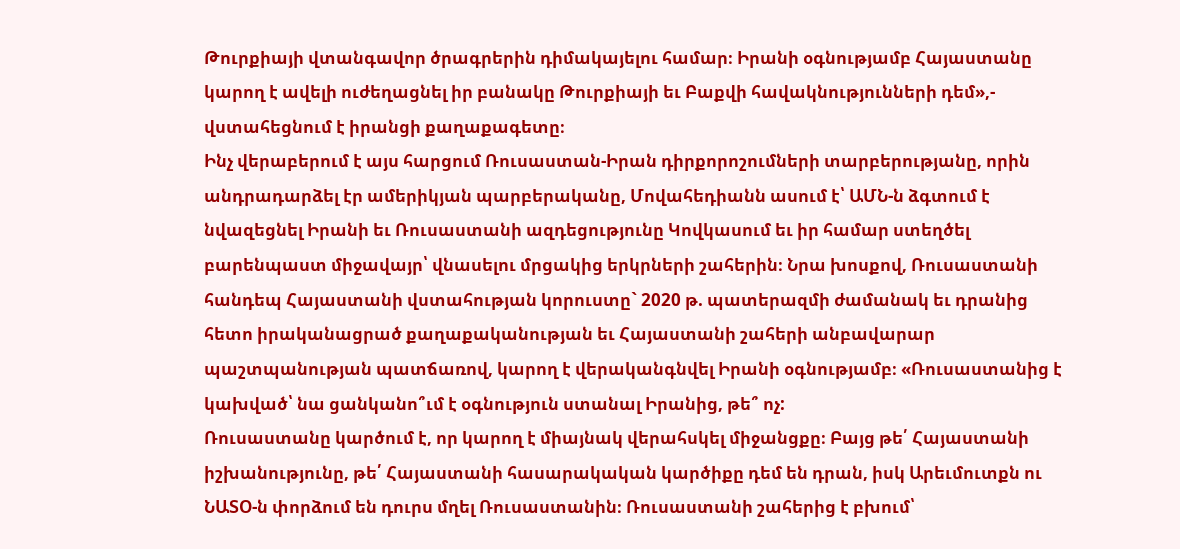Թուրքիայի վտանգավոր ծրագրերին դիմակայելու համար։ Իրանի օգնությամբ Հայաստանը կարող է ավելի ուժեղացնել իր բանակը Թուրքիայի եւ Բաքվի հավակնությունների դեմ»,- վստահեցնում է իրանցի քաղաքագետը։
Ինչ վերաբերում է այս հարցում Ռուսաստան-Իրան դիրքորոշումների տարբերությանը, որին անդրադարձել էր ամերիկյան պարբերականը, Մովահեդիանն ասում է՝ ԱՄՆ-ն ձգտում է նվազեցնել Իրանի եւ Ռուսաստանի ազդեցությունը Կովկասում եւ իր համար ստեղծել բարենպաստ միջավայր՝ վնասելու մրցակից երկրների շահերին։ Նրա խոսքով, Ռուսաստանի հանդեպ Հայաստանի վստահության կորուստը` 2020 թ. պատերազմի ժամանակ եւ դրանից հետո իրականացրած քաղաքականության եւ Հայաստանի շահերի անբավարար պաշտպանության պատճառով, կարող է վերականգնվել Իրանի օգնությամբ։ «Ռուսաստանից է կախված՝ նա ցանկանո՞ւմ է օգնություն ստանալ Իրանից, թե՞ ոչ:
Ռուսաստանը կարծում է, որ կարող է միայնակ վերահսկել միջանցքը։ Բայց թե՛ Հայաստանի իշխանությունը, թե՛ Հայաստանի հասարակական կարծիքը դեմ են դրան, իսկ Արեւմուտքն ու ՆԱՏՕ-ն փորձում են դուրս մղել Ռուսաստանին։ Ռուսաստանի շահերից է բխում՝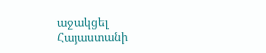աջակցել Հայաստանի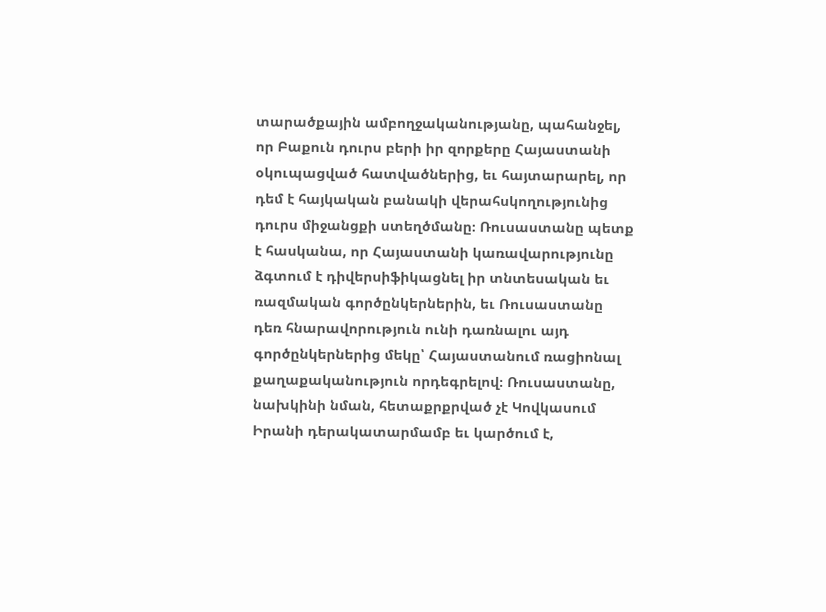տարածքային ամբողջականությանը, պահանջել, որ Բաքուն դուրս բերի իր զորքերը Հայաստանի օկուպացված հատվածներից, եւ հայտարարել, որ դեմ է հայկական բանակի վերահսկողությունից դուրս միջանցքի ստեղծմանը։ Ռուսաստանը պետք է հասկանա, որ Հայաստանի կառավարությունը ձգտում է դիվերսիֆիկացնել իր տնտեսական եւ ռազմական գործընկերներին, եւ Ռուսաստանը դեռ հնարավորություն ունի դառնալու այդ գործընկերներից մեկը՝ Հայաստանում ռացիոնալ քաղաքականություն որդեգրելով։ Ռուսաստանը, նախկինի նման, հետաքրքրված չէ Կովկասում Իրանի դերակատարմամբ եւ կարծում է,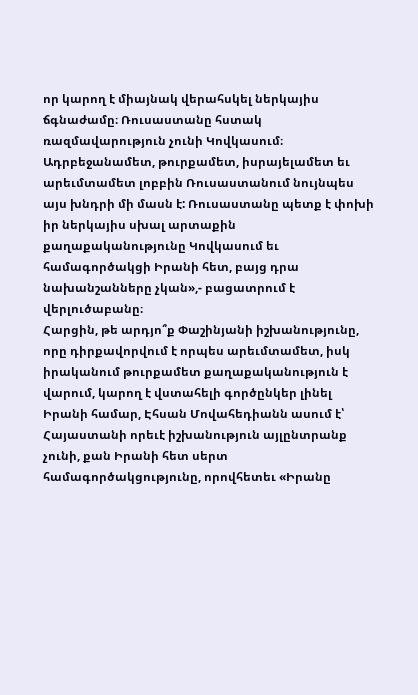որ կարող է միայնակ վերահսկել ներկայիս ճգնաժամը։ Ռուսաստանը հստակ ռազմավարություն չունի Կովկասում։ Ադրբեջանամետ, թուրքամետ, իսրայելամետ եւ արեւմտամետ լոբբին Ռուսաստանում նույնպես այս խնդրի մի մասն է: Ռուսաստանը պետք է փոխի իր ներկայիս սխալ արտաքին քաղաքականությունը Կովկասում եւ համագործակցի Իրանի հետ, բայց դրա նախանշանները չկան»,- բացատրում է վերլուծաբանը։
Հարցին, թե արդյո՞ք Փաշինյանի իշխանությունը, որը դիրքավորվում է որպես արեւմտամետ, իսկ իրականում թուրքամետ քաղաքականություն է վարում, կարող է վստահելի գործընկեր լինել Իրանի համար, Էհսան Մովահեդիանն ասում է՝ Հայաստանի որեւէ իշխանություն այլընտրանք չունի, քան Իրանի հետ սերտ համագործակցությունը, որովհետեւ «Իրանը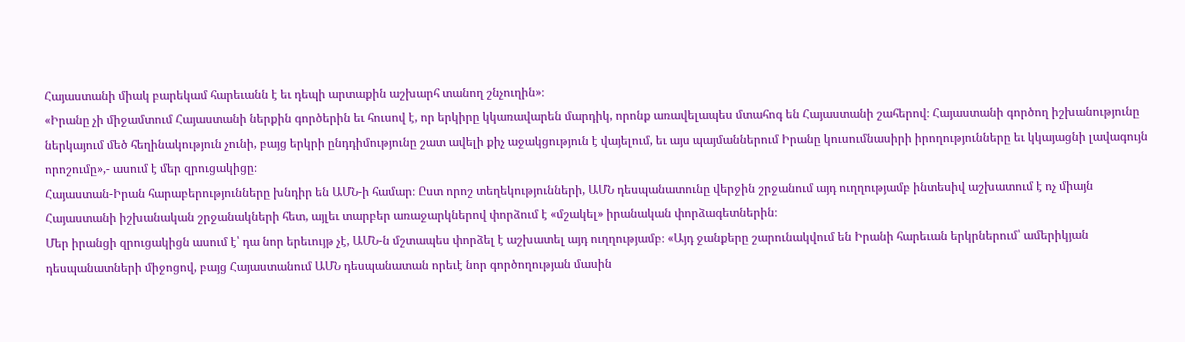Հայաստանի միակ բարեկամ հարեւանն է եւ դեպի արտաքին աշխարհ տանող շնչուղին»։
«Իրանը չի միջամտում Հայաստանի ներքին գործերին եւ հուսով է, որ երկիրը կկառավարեն մարդիկ, որոնք առավելապես մտահոգ են Հայաստանի շահերով։ Հայաստանի գործող իշխանությունը ներկայում մեծ հեղինակություն չունի, բայց երկրի ընդդիմությունը շատ ավելի քիչ աջակցություն է վայելում, եւ այս պայմաններում Իրանը կուսումնասիրի իրողությունները եւ կկայացնի լավագույն որոշումը»,- ասում է մեր զրուցակիցը։
Հայաստան-Իրան հարաբերությունները խնդիր են ԱՄՆ-ի համար։ Ըստ որոշ տեղեկությունների, ԱՄՆ դեսպանատունը վերջին շրջանում այդ ուղղությամբ ինտեսիվ աշխատում է ոչ միայն Հայաստանի իշխանական շրջանակների հետ, այլեւ տարբեր առաջարկներով փորձում է «մշակել» իրանական փորձագետներին։
Մեր իրանցի զրուցակիցն ասում է՝ դա նոր երեւույթ չէ, ԱՄՆ-ն մշտապես փորձել է աշխատել այդ ուղղությամբ։ «Այդ ջանքերը շարունակվում են Իրանի հարեւան երկրներում՝ ամերիկյան դեսպանատների միջոցով, բայց Հայաստանում ԱՄՆ դեսպանատան որեւէ նոր գործողության մասին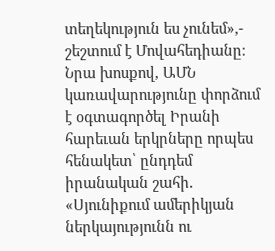տեղեկություն ես չունեմ»,- շեշտում է Մովահեդիանը։ Նրա խոսքով, ԱՄՆ կառավարությունը փորձում է օգտագործել Իրանի հարեւան երկրները որպես հենակետ՝ ընդդեմ իրանական շահի․ «Սյունիքում ամերիկյան ներկայությունն ու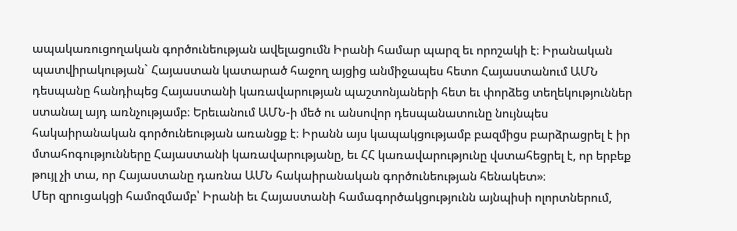ապակառուցողական գործունեության ավելացումն Իրանի համար պարզ եւ որոշակի է։ Իրանական պատվիրակության` Հայաստան կատարած հաջող այցից անմիջապես հետո Հայաստանում ԱՄՆ դեսպանը հանդիպեց Հայաստանի կառավարության պաշտոնյաների հետ եւ փորձեց տեղեկություններ ստանալ այդ առնչությամբ։ Երեւանում ԱՄՆ-ի մեծ ու անսովոր դեսպանատունը նույնպես հակաիրանական գործունեության առանցք է։ Իրանն այս կապակցությամբ բազմիցս բարձրացրել է իր մտահոգությունները Հայաստանի կառավարությանը, եւ ՀՀ կառավարությունը վստահեցրել է, որ երբեք թույլ չի տա, որ Հայաստանը դառնա ԱՄՆ հակաիրանական գործունեության հենակետ»։
Մեր զրուցակցի համոզմամբ՝ Իրանի եւ Հայաստանի համագործակցությունն այնպիսի ոլորտներում,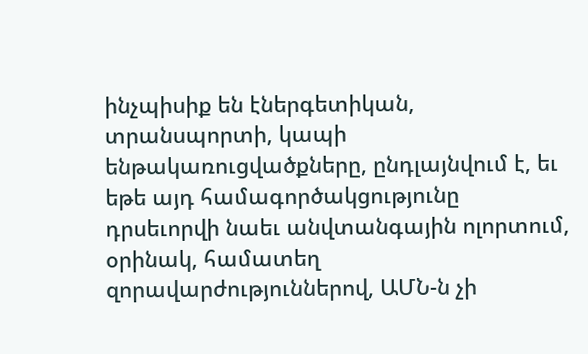ինչպիսիք են էներգետիկան, տրանսպորտի, կապի ենթակառուցվածքները, ընդլայնվում է, եւ եթե այդ համագործակցությունը դրսեւորվի նաեւ անվտանգային ոլորտում, օրինակ, համատեղ զորավարժություններով, ԱՄՆ-ն չի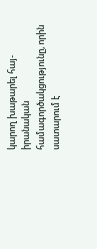կարող խաթարել հայ-իրանական համագործակցությունը, որին սատարում է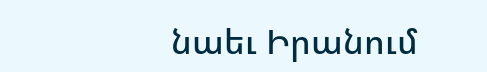նաեւ Իրանում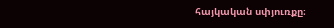հայկական սփյուռքը։